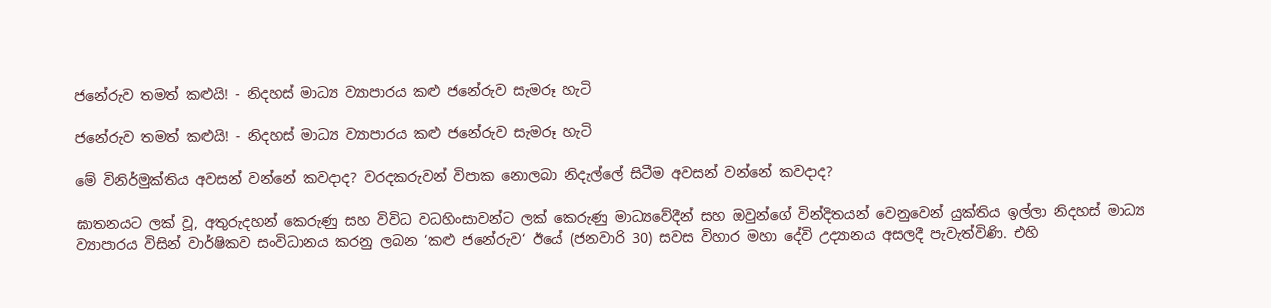ජනේරුව තමත් කළුයි! - නිදහස් මාධ්‍ය ව්‍යාපාරය කළු ජනේරුව සැමරූ හැටි

ජනේරුව තමත් කළුයි! - නිදහස් මාධ්‍ය ව්‍යාපාරය කළු ජනේරුව සැමරූ හැටි

මේ විනිර්මුක්තිය අවසන් වන්නේ කවදාද? වරදකරුවන් විපාක නොලබා නිදැල්ලේ සිටීම අවසන් වන්නේ කවදාද?

ඝාතනයට ලක් වූ, අතුරුදහන් කෙරුණු සහ විවිධ වධහිංසාවන්ට ලක් කෙරුණු මාධ්‍යවේදීන් සහ ඔවුන්ගේ වින්දිතයන් වෙනුවෙන් යුක්තිය ඉල්ලා නිදහස් මාධ්‍ය ව්‍යාපාරය විසින් වාර්ෂිකව සංවිධානය කරනු ලබන ‘කළු ජනේරුව‘ ඊයේ (ජනවාරි 30) සවස විහාර මහා දේවි උද්‍යානය අසලදී පැවැත්විණි. එහි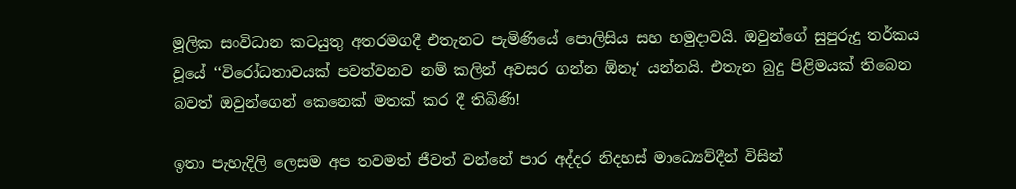මූලික සංවිධාන කටයුතු අතරමගදී එතැනට පැමිණියේ පොලිසිය සහ හමුදාවයි. ඔවුන්ගේ සුපුරුදු තර්කය වූයේ ‘‘විරෝධතාවයක් පවත්වනව නම් කලින් අවසර ගන්න ඕනෑ‘ යන්නයි. එතැන බුදු පිළිමයක් තිබෙන බවත් ඔවුන්ගෙන් කෙනෙක් මතක් කර දී තිබිණි!

ඉතා පැහැදිලි ලෙසම අප තවමත් ජීවත් වන්නේ පාර අද්දර නිදහස් මාධ්‍යෙව්දීන් විසින්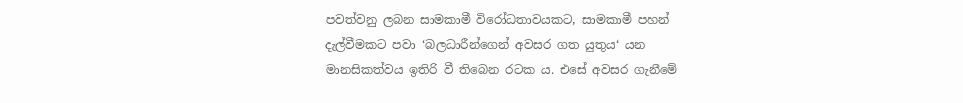පවත්වනු ලබන සාමකාමී විරෝධතාවයකට, සාමකාමී පහන් දැල්වීමකට පවා ‘බලධාරීන්ගෙන් අවසර ගත යුතුය‘ යන මානසිකත්වය ඉතිරි වී තිබෙන රටක ය. එසේ අවසර ගැනීමේ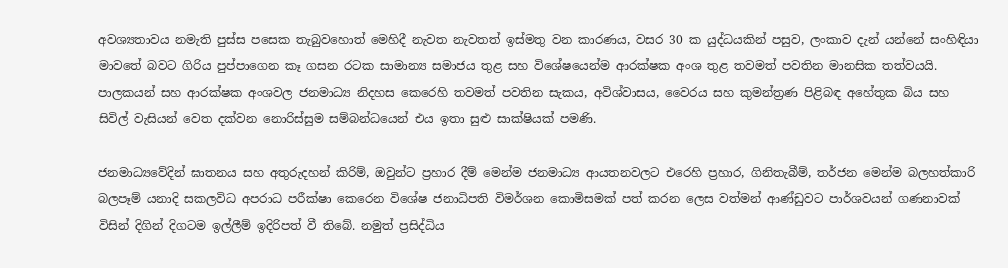අවශ්‍යතාවය නමැති පුස්ස පසෙක තැබුවහොත් මෙහිදී නැවත නැවතත් ඉස්මතු වන කාරණය, වසර 30 ක යුද්ධයකින් පසුව, ලංකාව දැන් යන්නේ සංහිඳියා මාවතේ බවට ගිරිය පුප්පාගෙන කෑ ගසන රටක සාමාන්‍ය සමාජය තුළ සහ විශේෂයෙන්ම ආරක්ෂක අංශ තුළ තවමත් පවතින මානසික තත්වයයි. පාලකයන් සහ ආරක්ෂක අංශවල ජනමාධ්‍ය නිදහස කෙරෙහි තවමත් පවතින සැකය, අවිශ්වාසය, වෛරය සහ කුමන්ත්‍රණ පිළිබඳ අහේතුක බිය සහ සිවිල් වැසියන් වෙත දක්වන නොරිස්සුම සම්බන්ධයෙන් එය ඉතා සුළු සාක්ෂියක් පමණි.

ජනමාධ්‍යවේදින් ඝාතනය සහ අතුරුදහන් කිරිම්, ඔවුන්ට ප්‍රහාර දීම් මෙන්ම ජනමාධ්‍ය ආයතනවලට එරෙහි ප්‍රහාර, ගිනිතැබීම්, තර්ජන මෙන්ම බලහත්කාරි බලපෑම් යනාදි සකලවිධ අපරාධ පරීක්ෂා කෙරෙන විශේෂ ජනාධිපති විමර්ශන කොමිසමක් පත් කරන ලෙස වත්මන් ආණ්ඩුවට පාර්ශවයන් ගණනාවක් විසින් දිගින් දිගටම ඉල්ලීම් ඉදිරිපත් වී තිබේ. නමුත් ප්‍රසිද්ධිය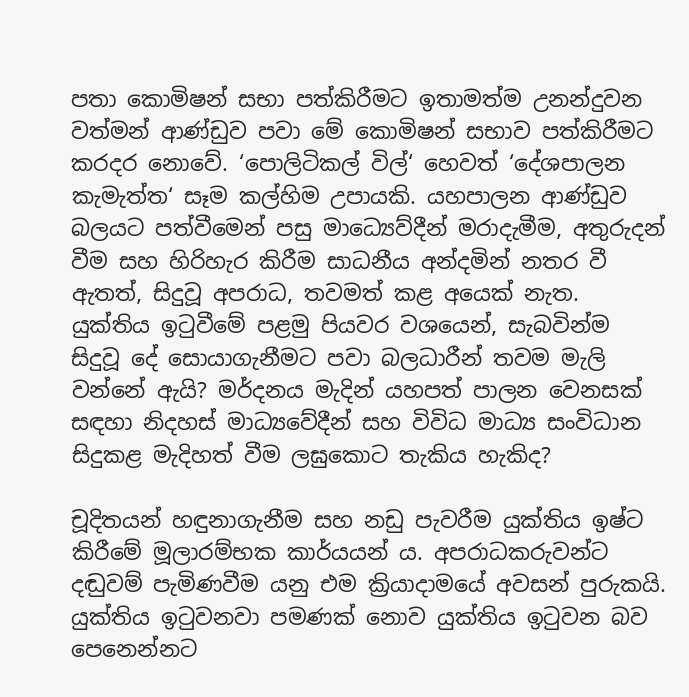පතා කොමිෂන් සභා පත්කිරීමට ඉතාමත්ම උනන්දුවන වත්මන් ආණ්ඩුව පවා මේ කොමිෂන් සභාව පත්කිරීමට කරදර නොවේ. ‘පොලිටිකල් විල්‘ හෙවත් ‘දේශපාලන කැමැත්ත‘ සෑම කල්හිම උපායකි. යහපාලන ආණ්ඩුව බලයට පත්වීමෙන් පසු මාධ්‍යෙව්දීන් මරාදැමීම, අතුරුදන් වීම සහ හිරිහැර කිරීම සාධනීය අන්දමින් නතර වී ඇතත්, සිදුවූ අපරාධ, තවමත් කළ අයෙක් නැත. යුක්තිය ඉටුවීමේ පළමු පියවර වශයෙන්, සැබවින්ම සිදුවූ දේ සොයාගැනීමට පවා බලධාරීන් තවම මැලි වන්නේ ඇයි? මර්දනය මැදින් යහපත් පාලන වෙනසක් සඳහා නිදහස් මාධ්‍යවේදීන් සහ විවිධ මාධ්‍ය සංවිධාන සිදුකළ මැදිහත් වීම ලඝුකොට තැකිය හැකිද?

චූදිතයන් හඳුනාගැනීම සහ නඩු පැවරීම යුක්තිය ඉෂ්ට කිරීමේ මූලාරම්භක කාර්යයන් ය. අපරාධකරුවන්ට දඬුවම් පැමිණවීම යනු එම ක්‍රියාදාමයේ අවසන් පුරුකයි. යුක්තිය ඉටුවනවා පමණක් නොව යුක්තිය ඉටුවන බව පෙනෙන්නට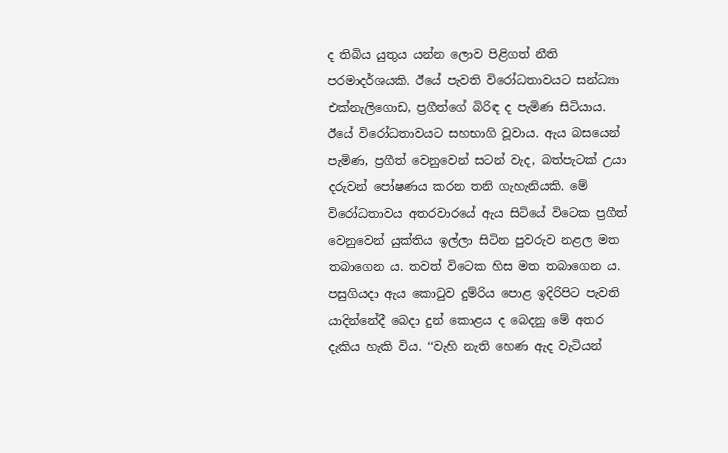ද තිබිය යුතුය යන්න ලොව පිළිගත් නීති පරමාදර්ශයකි. ඊයේ පැවති විරෝධතාවයට සන්ධ්‍යා එක්නැලිගොඩ, ප්‍රගීත්ගේ බිරිඳ ද පැමිණ සිටියාය. ඊයේ විරෝධතාවයට සහභාගි වූවාය. ඇය බසයෙන් පැමිණ, ප්‍රගීත් වෙනුවෙන් සටන් වැද, බත්පැටක් උයා දරුවන් පෝෂණය කරන තනි ගැහැනියකි. මේ විරෝධතාවය අතරවාරයේ ඇය සිටියේ විටෙක ප්‍රගීත් වෙනුවෙන් යුක්තිය ඉල්ලා සිටින පුවරුව නළල මත තබාගෙන ය. තවත් විටෙක හිස මත තබාගෙන ය. පසුගියදා ඇය කොටුව දුම්රිය පොළ ඉදිරිපිට පැවති යාදින්නේදී බෙදා දුන් කොළය ද බෙදනු මේ අතර දැකිය හැකි විය. ‘‘වැහි නැති හෙණ ඇද වැටියන්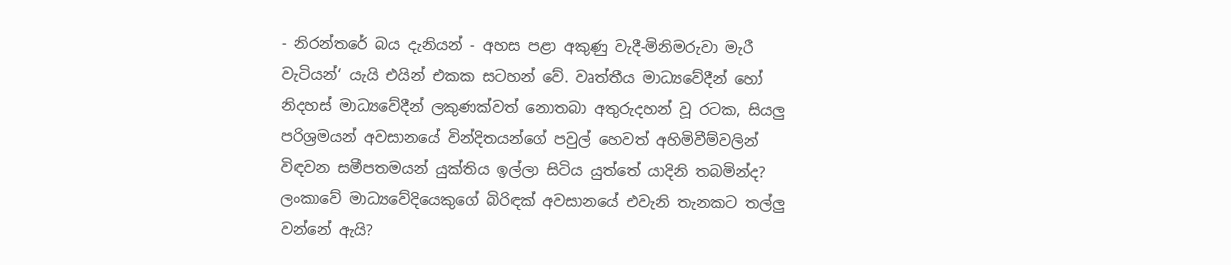- නිරන්තරේ බය දැනියන් - අහස පළා අකුණු වැදී-මිනිමරුවා මැරී වැටියන්‘ යැයි එයින් එකක සටහන් වේ. වෘත්තීය මාධ්‍යවේදීන් හෝ නිදහස් මාධ්‍යවේදීන් ලකුණක්වත් නොතබා අතුරුදහන් වූ රටක, සියලු පරිශ්‍රමයන් අවසානයේ වින්දිතයන්ගේ පවුල් හෙවත් අහිමිවීම්වලින් විඳවන සමීපතමයන් යුක්තිය ඉල්ලා සිටිය යුත්තේ යාදිනි තබමින්ද? ලංකාවේ මාධ්‍යවේදියෙකුගේ බිරිඳක් අවසානයේ එවැනි තැනකට තල්ලු වන්නේ ඇයි?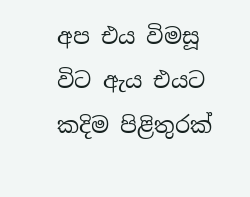අප එය විමසූ විට ඇය එයට කදිම පිළිතුරක්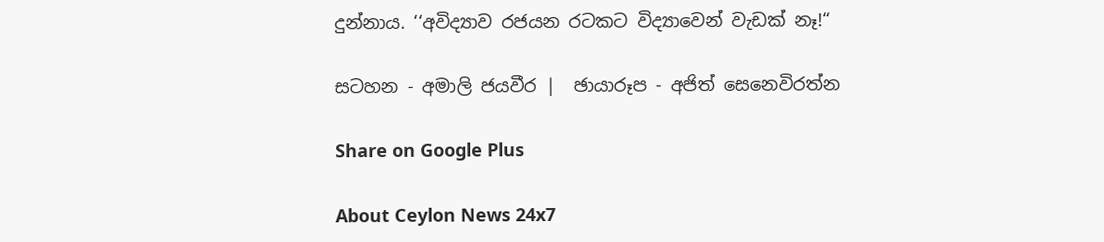දුන්නාය. ‘‘අවිද්‍යාව රජයන රටකට විද්‍යාවෙන් වැඩක් නෑ!“

සටහන - අමාලි ජයවීර |  ඡායාරූප - අජිත් සෙනෙවිරත්න

Share on Google Plus

About Ceylon News 24x7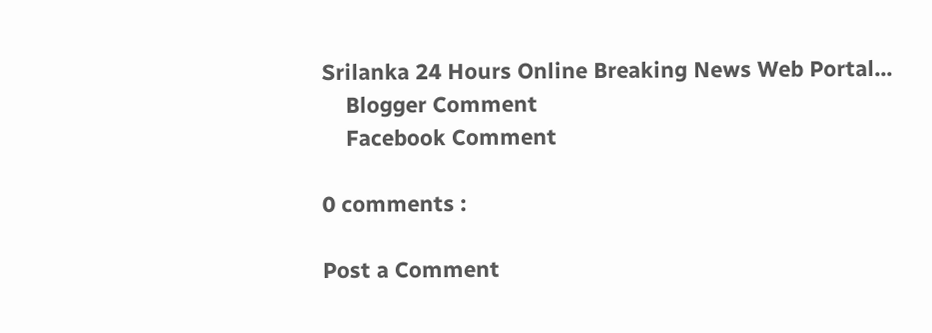Srilanka 24 Hours Online Breaking News Web Portal...
    Blogger Comment
    Facebook Comment

0 comments :

Post a Comment